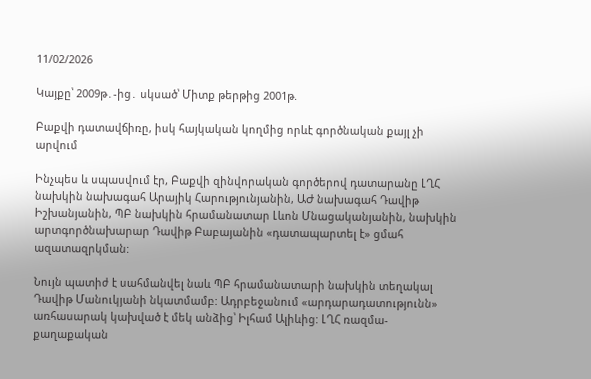11/02/2026

Կայքը՝ 2009թ․-ից․ սկսած՝ Միտք թերթից 2001թ.

Բաքվի դատավճիռը, իսկ հայկական կողմից որևէ գործնական քայլ չի արվում

Ինչպես և սպասվում էր, Բաքվի զինվորական գործերով դատարանը ԼՂՀ նախկին նախագահ Արայիկ Հարությունյանին, ԱԺ նախագահ Դավիթ Իշխանյանին, ՊԲ նախկին հրամանատար Լևոն Մնացականյանին, նախկին արտգործնախարար Դավիթ Բաբայանին «դատապարտել է» ցմահ ազատազրկման:

Նույն պատիժ է սահմանվել նաև ՊԲ հրամանատարի նախկին տեղակալ Դավիթ Մանուկյանի նկատմամբ: Ադրբեջանում «արդարադատությունն» առհասարակ կախված է մեկ անձից՝ Իլհամ Ալիևից: ԼՂՀ ռազմա-քաղաքական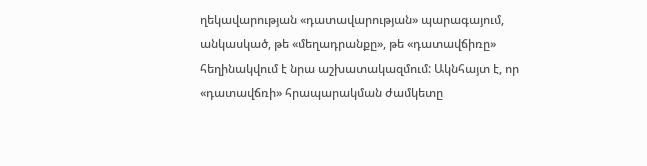ղեկավարության «դատավարության» պարագայում, անկասկած, թե «մեղադրանքը», թե «դատավճիռը» հեղինակվում է նրա աշխատակազմում: Ակնհայտ է, որ «դատավճռի» հրապարակման ժամկետը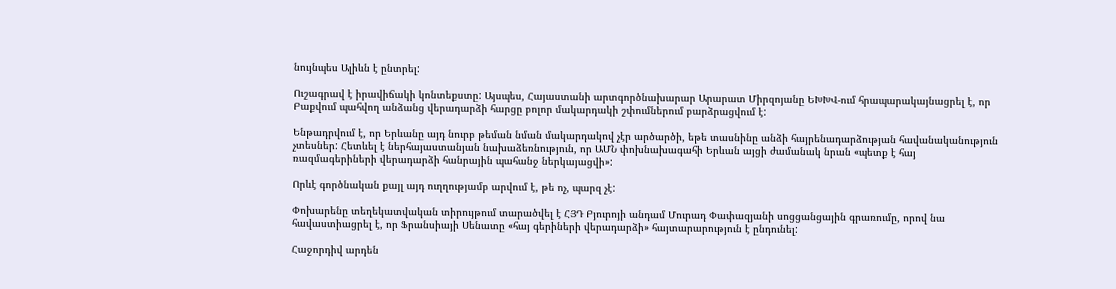նույնպես Ալիևն է ընտրել:

Ուշագրավ է իրավիճակի կոնտեքստը: Այսպես, Հայաստանի արտգործնախարար Արարատ Միրզոյանը ԵԽԽՎ-ում հրապարակայնացրել է, որ Բաքվում պահվող անձանց վերադարձի հարցը բոլոր մակարդակի շփումներում բարձրացվում է:

Ենթադրվում է, որ Երևանը այդ նուրբ թեման նման մակարդակով չէր արծարծի, եթե տասնինը անձի հայրենադարձության հավանականություն չտեսներ: Հետևել է ներհայաստանյան նախաձեռնություն, որ ԱՄՆ փոխնախագահի Երևան այցի ժամանակ նրան «պետք է հայ ռազմագերիների վերադարձի հանրային պահանջ ներկայացվի»:

Որևէ գործնական քայլ այդ ուղղությամբ արվում է, թե ոչ, պարզ չէ:

Փոխարենը տեղեկատվական տիրույթում տարածվել է ՀՅԴ Բյուրոյի անդամ Մուրադ Փափազյանի սոցցանցային գրառումը, որով նա հավաստիացրել է, որ Ֆրանսիայի Սենատը «հայ գերիների վերադարձի» հայտարարություն է ընդունել:

Հաջորդիվ արդեն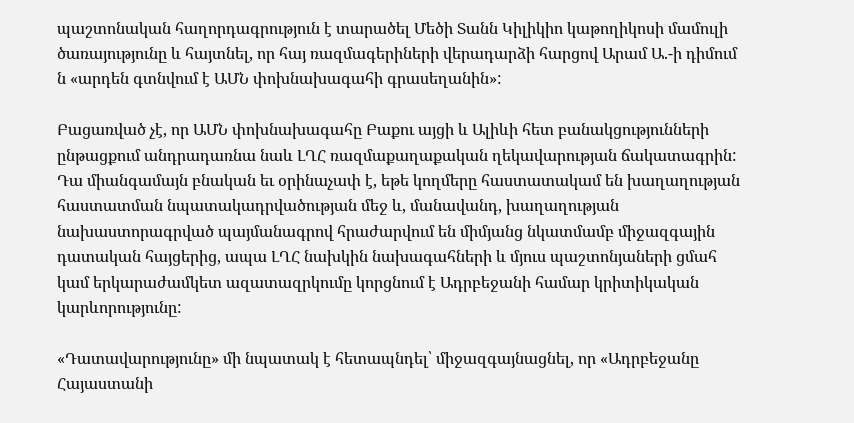պաշտոնական հաղորդագրություն է տարածել Մեծի Տանն Կիլիկիո կաթողիկոսի մամուլի ծառայությունը և հայտնել, որ հայ ռազմագերիների վերադարձի հարցով Արամ Ա.-ի դիմում ն «արդեն գտնվում է ԱՄՆ փոխնախագահի գրասեղանին»:

Բացառված չէ, որ ԱՄՆ փոխնախագահը Բաքու այցի և Ալիևի հետ բանակցությունների ընթացքում անդրադառնա նաև ԼՂՀ ռազմաքաղաքական ղեկավարության ճակատագրին: Դա միանգամայն բնական եւ օրինաչափ է, եթե կողմերը հաստատակամ են խաղաղության հաստատման նպատակադրվածության մեջ և, մանավանդ, խաղաղության նախաստորագրված պայմանագրով հրաժարվում են միմյանց նկատմամբ միջազգային դատական հայցերից, ապա ԼՂՀ նախկին նախագահների և մյուս պաշտոնյաների ցմահ կամ երկարաժամկետ ազատազրկումը կորցնում է Ադրբեջանի համար կրիտիկական կարևորությունը:

«Դատավարությունը» մի նպատակ է հետապնդել՝ միջազգայնացնել, որ «Ադրբեջանը Հայաստանի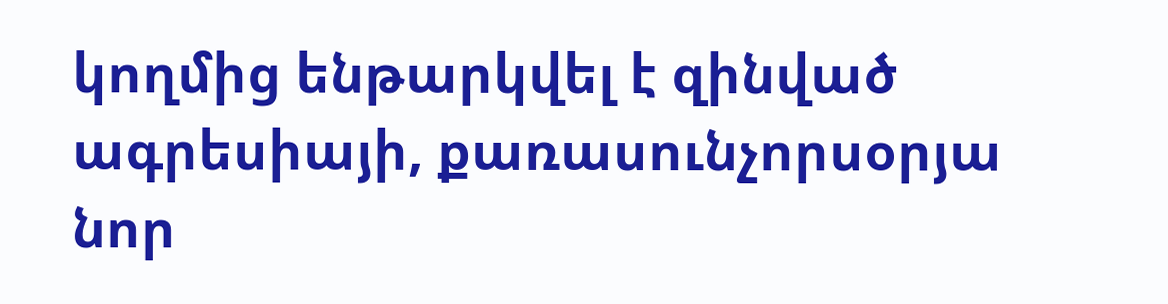կողմից ենթարկվել է զինված ագրեսիայի, քառասունչորսօրյա նոր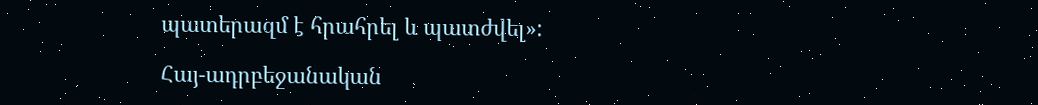պատերազմ է հրահրել և պատժվել»:

Հայ-ադրբեջանական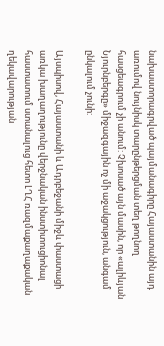նախաստորագրված պայմանագիրը Հայաստանին այդ առումով նույնիսկ տարընթերցման տեղ թողնող հասցեագրում չի անում: Չխոսած այն մասին, որ «ալիևյան Նյուրնբերգը» միջազգային ոչ մի աջակցություն, անգամ ընկալում չունի:

Այսպիսով, Հայաստանի և Ադրբեջանի միջև փաստացի առկա խաղաղությունը վերջնական ինստիտուցիոնալ հաստատում ստանալուց հետո ԼՂՀ ռազմաքաղաքական ղեկավարության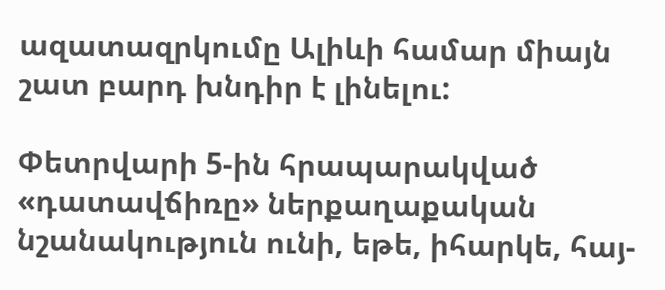ազատազրկումը Ալիևի համար միայն շատ բարդ խնդիր է լինելու:

Փետրվարի 5-ին հրապարակված «դատավճիռը» ներքաղաքական նշանակություն ունի, եթե, իհարկե, հայ-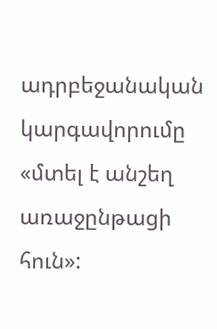ադրբեջանական կարգավորումը «մտել է անշեղ առաջընթացի հուն»: